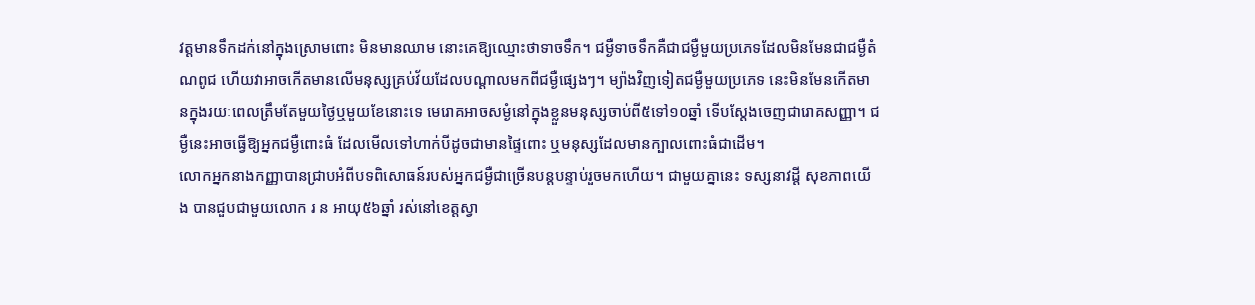វត្ដមានទឹកដក់នៅក្នុងស្រោមពោះ មិនមានឈាម នោះគេឱ្យឈ្មោះថាទាចទឹក។ ជម្ងឺទាចទឹកគឺជាជម្ងឺមួយប្រភេទដែលមិនមែនជាជម្ងឺតំណពូជ ហើយវាអាចកើតមានលើមនុស្សគ្រប់វ័យដែលបណ្ដាលមកពីជម្ងឺផ្សេងៗ។ ម្យ៉ាងវិញទៀតជម្ងឺមួយប្រភេទ នេះមិនមែនកើតមានក្នុងរយៈពេលត្រឹមតែមួយថ្ងៃឬមួយខែនោះទេ មេរោគអាចសម្ងំនៅក្នុងខ្លួនមនុស្សចាប់ពី៥ទៅ១០ឆ្នាំ ទើបស្ដែងចេញជារោគសញ្ញា។ ជម្ងឺនេះអាចធ្វើឱ្យអ្នកជម្ងឺពោះធំ ដែលមើលទៅហាក់បីដូចជាមានផ្ទៃពោះ ឬមនុស្សដែលមានក្បាលពោះធំជាដើម។
លោកអ្នកនាងកញ្ញាបានជ្រាបអំពីបទពិសោធន៍របស់អ្នកជម្ងឺជាច្រើនបន្ដបន្ទាប់រួចមកហើយ។ ជាមួយគ្នានេះ ទស្សនាវដ្ដី សុខភាពយើង បានជួបជាមួយលោក រ ន អាយុ៥៦ឆ្នាំ រស់នៅខេត្ដស្វា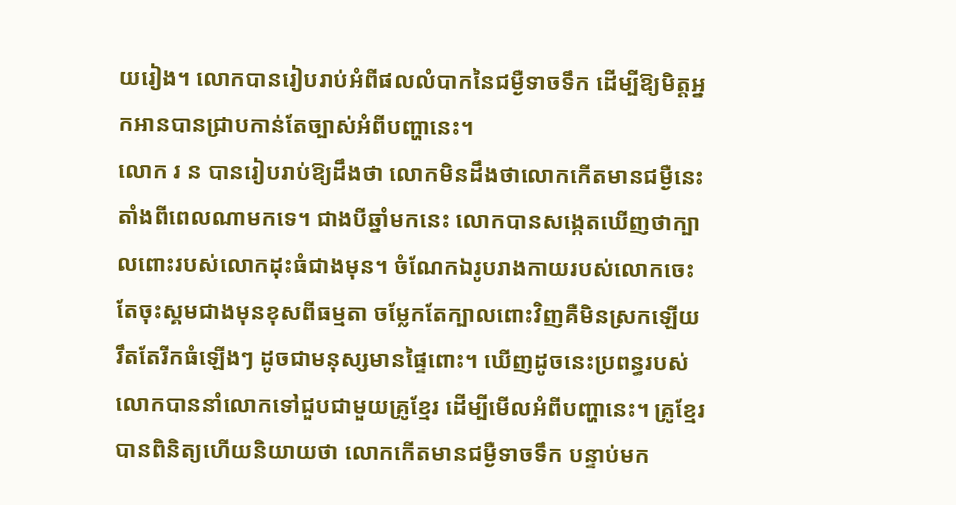យរៀង។ លោកបានរៀបរាប់អំពីផលលំបាកនៃជម្ងឺទាចទឹក ដើម្បីឱ្យមិត្ដអ្នកអានបានជ្រាបកាន់តែច្បាស់អំពីបញ្ហានេះ។
លោក រ ន បានរៀបរាប់ឱ្យដឹងថា លោកមិនដឹងថាលោកកើតមានជម្ងឺនេះតាំងពីពេលណាមកទេ។ ជាងបីឆ្នាំមកនេះ លោកបានសង្កេតឃើញថាក្បាលពោះរបស់លោកដុះធំជាងមុន។ ចំណែកឯរូបរាងកាយរបស់លោកចេះតែចុះស្គមជាងមុនខុសពីធម្មតា ចម្លែកតែក្បាលពោះវិញគឺមិនស្រកឡើយ រឹតតែរីកធំឡើងៗ ដូចជាមនុស្សមានផ្ទៃពោះ។ ឃើញដូចនេះប្រពន្ធរបស់លោកបាននាំលោកទៅជួបជាមួយគ្រូខ្មែរ ដើម្បីមើលអំពីបញ្ហានេះ។ គ្រូខ្មែរបានពិនិត្យហើយនិយាយថា លោកកើតមានជម្ងឺទាចទឹក បន្ទាប់មក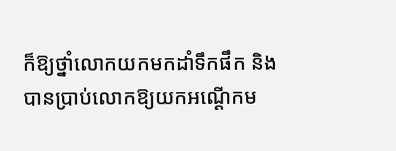ក៏ឱ្យថ្នាំលោកយកមកដាំទឹកផឹក និងបានប្រាប់លោកឱ្យយកអណ្ដើកម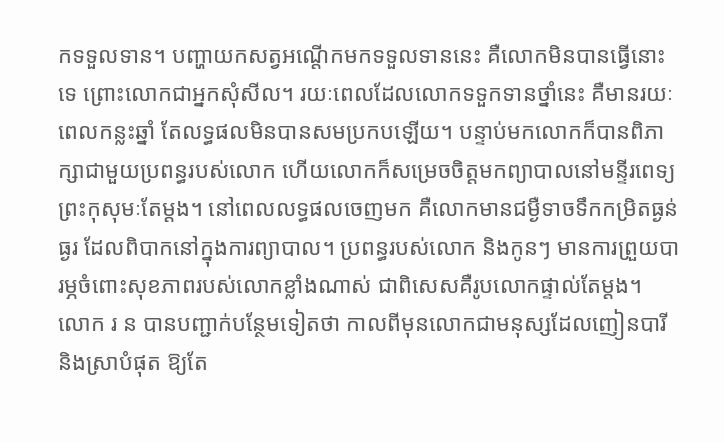កទទួលទាន។ បញ្ហាយកសត្វអណ្ដើកមកទទួលទាននេះ គឺលោកមិនបានធ្វើនោះទេ ព្រោះលោកជាអ្នកសុំសីល។ រយៈពេលដែលលោកទទួកទានថ្នាំនេះ គឺមានរយៈពេលកន្លះឆ្នាំ តែលទ្ធផលមិនបានសមប្រកបឡើយ។ បន្ទាប់មកលោកក៏បានពិភាក្សាជាមួយប្រពន្ធរបស់លោក ហើយលោកក៏សម្រេចចិត្ដមកព្យាបាលនៅមន្ទីរពេទ្យព្រះកុសុមៈតែម្ដង។ នៅពេលលទ្ធផលចេញមក គឺលោកមានជម្ងឺទាចទឹកកម្រិតធ្ងន់ធ្ងរ ដែលពិបាកនៅក្នុងការព្យាបាល។ ប្រពន្ធរបស់លោក និងកូនៗ មានការព្រួយបារម្ភចំពោះសុខភាពរបស់លោកខ្លាំងណាស់ ជាពិសេសគឺរូបលោកផ្ទាល់តែម្ដង។
លោក រ ន បានបញ្ជាក់បន្ថែមទៀតថា កាលពីមុនលោកជាមនុស្សដែលញៀនបារី និងស្រាបំផុត ឱ្យតែ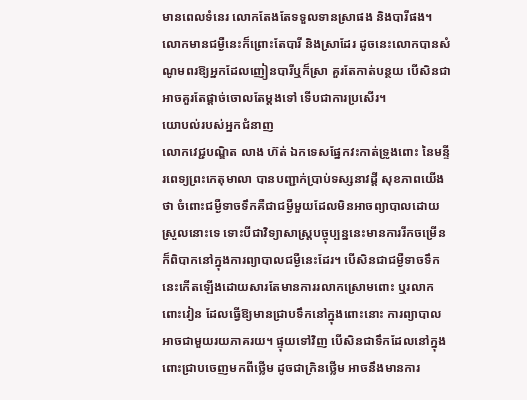មានពេលទំនេរ លោកតែងតែទទួលទានស្រាផង និងបារីផង។ លោកមានជម្ងឺនេះក៏ព្រោះតែបារី និងស្រាដែរ ដូចនេះលោកបានសំណូមពរឱ្យអ្នកដែលញៀនបារីឬក៏ស្រា គួរតែកាត់បន្ថយ បើសិនជាអាចគួរតែផ្ដាច់ចោលតែម្ដងទៅ ទើបជាការប្រសើរ។
យោបល់របស់អ្នកជំនាញ
លោកវេជ្ជបណ្ឌិត លាង ហ៊ត់ ឯកទេសផ្នែកវះកាត់ទ្រូងពោះ នៃមន្ទីរពេទ្យព្រះកេតុមាលា បានបញ្ជាក់ប្រាប់ទស្សនាវដ្ដី សុខភាពយើងថា ចំពោះជម្ងឺទាចទឹកគឺជាជម្ងឺមួយដែលមិនអាចព្យាបាលដោយស្រួលនោះទេ ទោះបីជាវិទ្យាសាស្ដ្របច្ចុប្បន្ននេះមានការរីកចម្រើនក៏ពិបាកនៅក្នុងការព្យាបាលជម្ងឺនេះដែរ។ បើសិនជាជម្ងឺទាចទឹកនេះកើតឡើងដោយសារតែមានការរលាកស្រោមពោះ ឬរលាកពោះវៀន ដែលធ្វើឱ្យមានជ្រាបទឹកនៅក្នុងពោះនោះ ការព្យាបាលអាចជាមួយរយភាគរយ។ ផ្ទុយទៅវិញ បើសិនជាទឹកដែលនៅក្នុងពោះជ្រាបចេញមកពីថ្លើម ដូចជាក្រិនថ្លើម អាចនឹងមានការ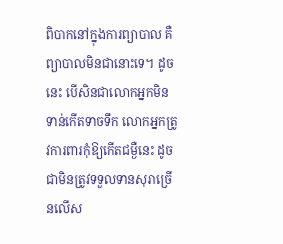ពិបាកនៅក្នុងការព្យាបាល គឺព្យាបាលមិនជានោះទេ។ ដូចនេះ បើសិនជាលោកអ្នកមិនទាន់កើតទាចទឹក លោកអ្នកត្រូវការពារកុំឱ្យកើតជម្ងឺនេះ ដូចជាមិនត្រូវទទួលទានសុរាច្រើនលើស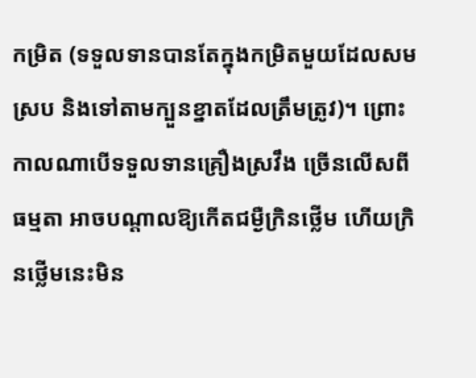កម្រិត (ទទួលទានបានតែក្នុងកម្រិតមួយដែលសមស្រប និងទៅតាមក្បួនខ្នាតដែលត្រឹមត្រូវ)។ ព្រោះកាលណាបើទទួលទានគ្រឿងស្រវឹង ច្រើនលើសពីធម្មតា អាចបណ្ដាលឱ្យកើតជម្ងឺក្រិនថ្លើម ហើយក្រិនថ្លើមនេះមិន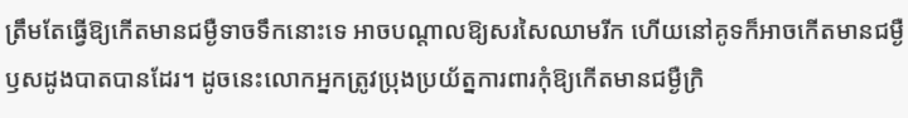ត្រឹមតែធ្វើឱ្យកើតមានជម្ងឺទាចទឹកនោះទេ អាចបណ្ដាលឱ្យសរសៃឈាមរីក ហើយនៅគូទក៏អាចកើតមានជម្ងឺឫសដូងបាតបានដែរ។ ដូចនេះលោកអ្នកត្រូវប្រុងប្រយ័ត្នការពារកុំឱ្យកើតមានជម្ងឺក្រិ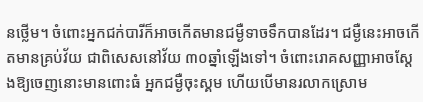នថ្លើម។ ចំពោះអ្នកជក់បារីក៏អាចកើតមានជម្ងឺទាចទឹកបានដែរ។ ជម្ងឺនេះអាចកើតមានគ្រប់វ័យ ជាពិសេសនៅវ័យ ៣០ឆ្នាំឡើងទៅ។ ចំពោះរោគសញ្ញាអាចស្ដែងឱ្យចេញនោះមានពោះធំ អ្នកជម្ងឺចុះស្គម ហើយបើមានរលាកស្រោម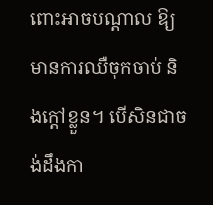ពោះអាចបណ្ដាល ឱ្យមានការឈឺចុកចាប់ និងក្ដៅខ្លួន។ បើសិនជាចង់ដឹងកា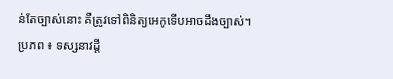ន់តែច្បាស់នោះ គឺត្រូវទៅពិនិត្យអេកូទើបអាចដឹងច្បាស់។
ប្រភព ៖ ទស្សនាវដ្តី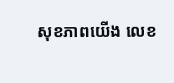សុខភាពយើង លេខ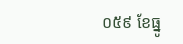០៥៩ ខែធ្នូ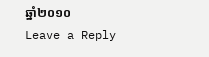ឆ្នាំ២០១០
Leave a Reply